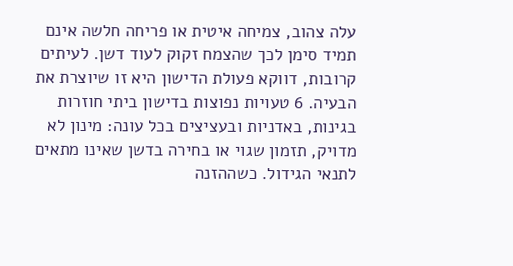עלה צהוב, צמיחה איטית או פריחה חלשה אינם תמיד סימן לכך שהצמח זקוק לעוד דשן. לעיתים קרובות, דווקא פעולת הדישון היא זו שיוצרת את הבעיה. 6 טעויות נפוצות בדישון ביתי חוזרות בגינות, באדניות ובעציצים בכל עונה: מינון לא מדויק, תזמון שגוי או בחירה בדשן שאינו מתאים לתנאי הגידול. כשההזנה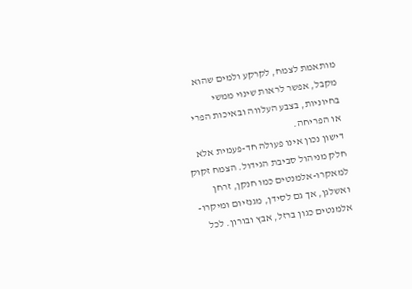מותאמת לצמח, לקרקע ולמים שהוא מקבל, אפשר לראות שינוי ממשי בחיוניות, בצבע העלווה ובאיכות הפרי או הפריחה.
דישון נכון אינו פעולה חד-פעמית אלא חלק מניהול סביבת הגידול. הצמח זקוק למאקרו-אלמנטים כמו חנקן, זרחן ואשלגן, אך גם לסידן, מגנזיום ומיקרו-אלמנטים כגון ברזל, אבץ ובורון. לכל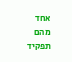אחד מהם תפקיד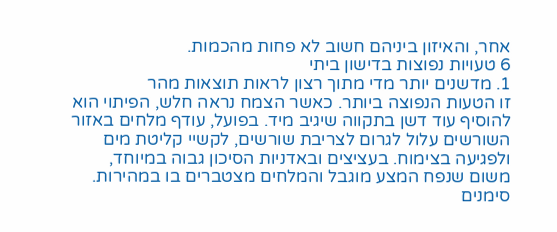אחר, והאיזון ביניהם חשוב לא פחות מהכמות.
6 טעויות נפוצות בדישון ביתי
1. מדשנים יותר מדי מתוך רצון לראות תוצאות מהר
זו הטעות הנפוצה ביותר. כאשר הצמח נראה חלש, הפיתוי הוא להוסיף עוד דשן בתקווה שיגיב מיד. בפועל, עודף מלחים באזור השורשים עלול לגרום לצריבת שורשים, לקשיי קליטת מים ולפגיעה בצימוח. בעציצים ובאדניות הסיכון גבוה במיוחד, משום שנפח המצע מוגבל והמלחים מצטברים בו במהירות.
סימנים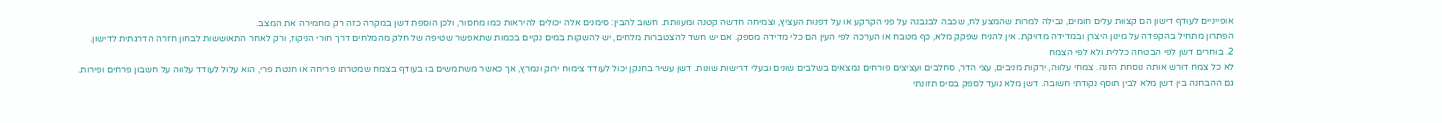אופייניים לעודף דישון הם קצוות עלים חומים, נבילה למרות שהמצע לח, שכבה לבנבנה על פני הקרקע או על דפנות העציץ, וצמיחה חדשה קטנה ומעוותת. חשוב להבין: סימנים אלה יכולים להיראות כמו מחסור, ולכן הוספת דשן במקרה כזה רק מחמירה את המצב.
הפתרון מתחיל בהקפדה על מינון היצרן ובמדידה מדויקת. אין להניח שפקק מלא, כף מטבח או הערכה לפי העין הם כלי מדידה מספק. אם יש חשד להצטברות מלחים, יש להשקות במים נקיים בכמות שתאפשר שטיפה של חלק מהמלחים דרך חורי הניקוז, ורק לאחר התאוששות לבחון חזרה הדרגתית לדישון.
2. בוחרים דשן לפי הבטחה כללית ולא לפי הצמח
לא כל צמח דורש אותה נוסחת הזנה. צמחי עלווה, ירקות מניבים, עצי הדר, סחלבים ועציצים פורחים נמצאים בשלבים שונים ובעלי דרישות שונות. דשן עשיר בחנקן יכול לעודד צימוח ירוק ונמרץ, אך כאשר משתמשים בו בעודף בצמח שמטרתו פריחה או חנטת פרי, הוא עלול לעודד עלווה על חשבון פרחים ופירות.
גם ההבחנה בין דשן מלא לבין תוסף נקודתי חשובה. דשן מלא נועד לספק בסיס תזונתי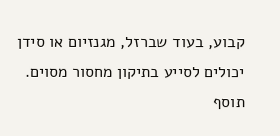קבוע, בעוד שברזל, מגנזיום או סידן יכולים לסייע בתיקון מחסור מסוים. תוסף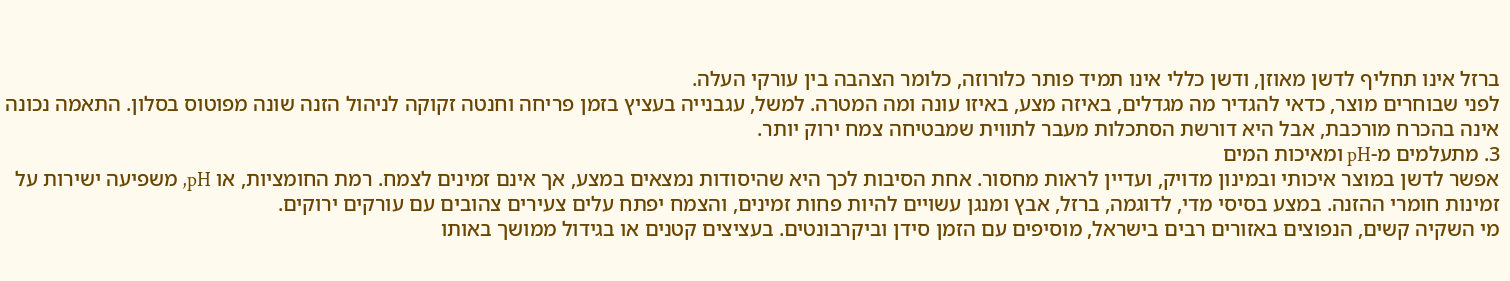ברזל אינו תחליף לדשן מאוזן, ודשן כללי אינו תמיד פותר כלורוזה, כלומר הצהבה בין עורקי העלה.
לפני שבוחרים מוצר, כדאי להגדיר מה מגדלים, באיזה מצע, באיזו עונה ומה המטרה. למשל, עגבנייה בעציץ בזמן פריחה וחנטה זקוקה לניהול הזנה שונה מפוטוס בסלון. התאמה נכונה אינה בהכרח מורכבת, אבל היא דורשת הסתכלות מעבר לתווית שמבטיחה צמח ירוק יותר.
3. מתעלמים מ-pH ומאיכות המים
אפשר לדשן במוצר איכותי ובמינון מדויק, ועדיין לראות מחסור. אחת הסיבות לכך היא שהיסודות נמצאים במצע, אך אינם זמינים לצמח. רמת החומציות, או pH, משפיעה ישירות על זמינות חומרי ההזנה. במצע בסיסי מדי, לדוגמה, ברזל, אבץ ומנגן עשויים להיות פחות זמינים, והצמח יפתח עלים צעירים צהובים עם עורקים ירוקים.
מי השקיה קשים, הנפוצים באזורים רבים בישראל, מוסיפים עם הזמן סידן וביקרבונטים. בעציצים קטנים או בגידול ממושך באותו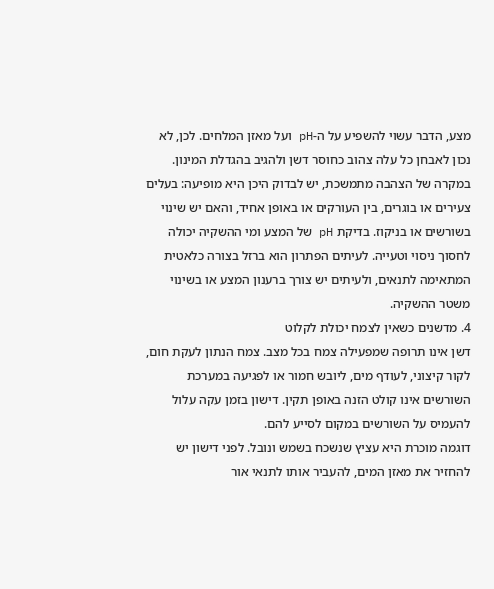מצע, הדבר עשוי להשפיע על ה-pH ועל מאזן המלחים. לכן, לא נכון לאבחן כל עלה צהוב כחוסר דשן ולהגיב בהגדלת המינון.
במקרה של הצהבה מתמשכת, יש לבדוק היכן היא מופיעה: בעלים צעירים או בוגרים, בין העורקים או באופן אחיד, והאם יש שינוי בשורשים או בניקוז. בדיקת pH של המצע ומי ההשקיה יכולה לחסוך ניסוי וטעייה. לעיתים הפתרון הוא ברזל בצורה כלאטית המתאימה לתנאים, ולעיתים יש צורך ברענון המצע או בשינוי משטר ההשקיה.
4. מדשנים כשאין לצמח יכולת לקלוט
דשן אינו תרופה שמפעילה צמח בכל מצב. צמח הנתון לעקת חום, לקור קיצוני, לעודף מים, ליובש חמור או לפגיעה במערכת השורשים אינו קולט הזנה באופן תקין. דישון בזמן עקה עלול להעמיס על השורשים במקום לסייע להם.
דוגמה מוכרת היא עציץ שנשכח בשמש ונובל. לפני דישון יש להחזיר את מאזן המים, להעביר אותו לתנאי אור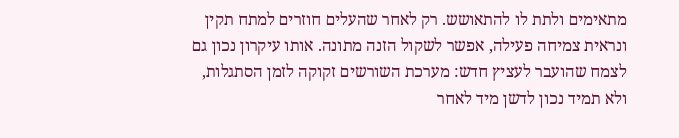מתאימים ולתת לו להתאושש. רק לאחר שהעלים חוזרים למתח תקין ונראית צמיחה פעילה, אפשר לשקול הזנה מתונה. אותו עיקרון נכון גם לצמח שהועבר לעציץ חדש: מערכת השורשים זקוקה לזמן הסתגלות, ולא תמיד נכון לדשן מיד לאחר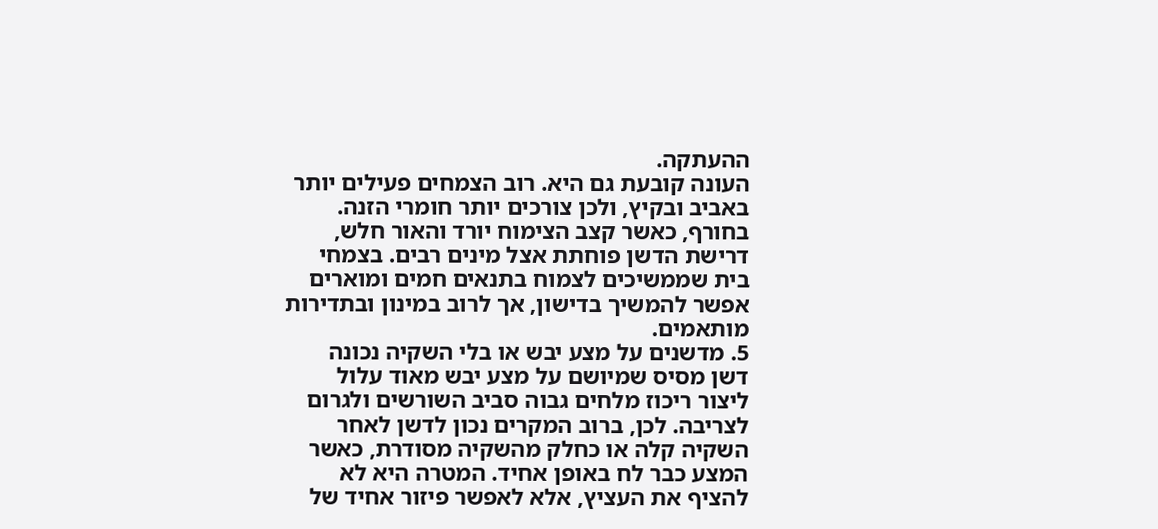ההעתקה.
העונה קובעת גם היא. רוב הצמחים פעילים יותר באביב ובקיץ, ולכן צורכים יותר חומרי הזנה. בחורף, כאשר קצב הצימוח יורד והאור חלש, דרישת הדשן פוחתת אצל מינים רבים. בצמחי בית שממשיכים לצמוח בתנאים חמים ומוארים אפשר להמשיך בדישון, אך לרוב במינון ובתדירות מותאמים.
5. מדשנים על מצע יבש או בלי השקיה נכונה
דשן מסיס שמיושם על מצע יבש מאוד עלול ליצור ריכוז מלחים גבוה סביב השורשים ולגרום לצריבה. לכן, ברוב המקרים נכון לדשן לאחר השקיה קלה או כחלק מהשקיה מסודרת, כאשר המצע כבר לח באופן אחיד. המטרה היא לא להציף את העציץ, אלא לאפשר פיזור אחיד של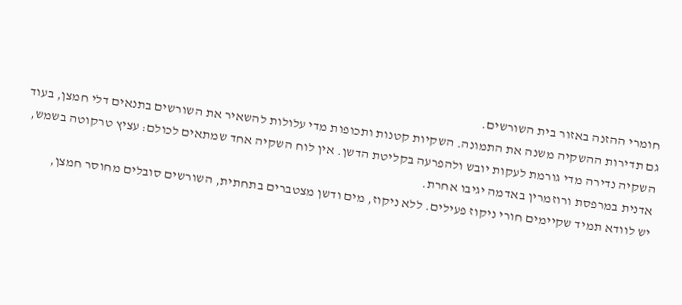חומרי ההזנה באזור בית השורשים.
גם תדירות ההשקיה משנה את התמונה. השקיות קטנות ותכופות מדי עלולות להשאיר את השורשים בתנאים דלי חמצן, בעוד השקיה נדירה מדי גורמת לעקות יובש ולהפרעה בקליטת הדשן. אין לוח השקיה אחד שמתאים לכולם: עציץ טרקוטה בשמש, אדנית במרפסת ורוזמרין באדמה יגיבו אחרת.
יש לוודא תמיד שקיימים חורי ניקוז פעילים. ללא ניקוז, מים ודשן מצטברים בתחתית, השורשים סובלים מחוסר חמצן,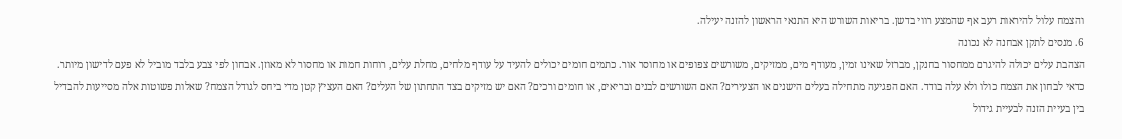והצמח עלול להיראות רעב אף שהמצע רווי בדשן. בריאות השורש היא התנאי הראשון להזנה יעילה.
6. מנסים לתקן אבחנה לא נכונה
הצהבת עלים יכולה להיגרם ממחסור בחנקן, מברזל שאינו זמין, מעודף מים, ממזיקים, משורשים צפופים או מחוסר אור. כתמים חומים יכולים להעיד על עודף מלחים, מחלת עלים, רוחות חמות או מחסור לא מאוזן. אבחון לפי צבע בלבד מוביל לא פעם לדישון מיותר.
כדאי לבחון את הצמח כולו ולא עלה בודד. האם הפגיעה מתחילה בעלים הישנים או הצעירים? האם השורשים לבנים ובריאים, או חומים ורכים? האם יש מזיקים בצד התחתון של העלים? האם העציץ קטן מדי ביחס לגודל הצמח? שאלות פשוטות אלה מסייעות להבדיל בין בעיית הזנה לבעיית גידול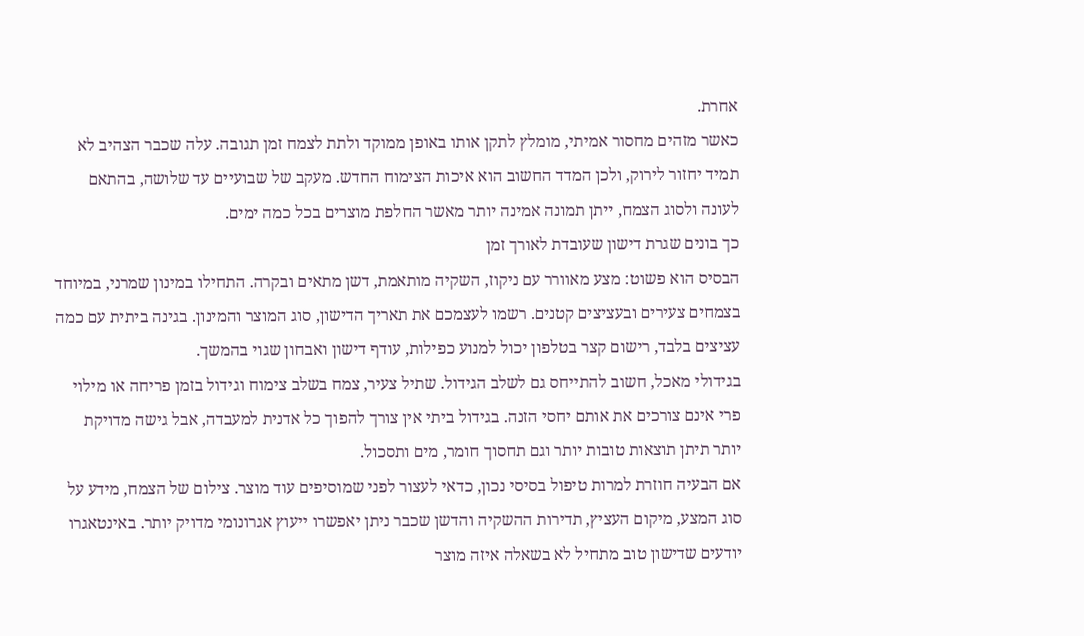אחרת.
כאשר מזהים מחסור אמיתי, מומלץ לתקן אותו באופן ממוקד ולתת לצמח זמן תגובה. עלה שכבר הצהיב לא תמיד יחזור לירוק, ולכן המדד החשוב הוא איכות הצימוח החדש. מעקב של שבועיים עד שלושה, בהתאם לעונה ולסוג הצמח, ייתן תמונה אמינה יותר מאשר החלפת מוצרים בכל כמה ימים.
כך בונים שגרת דישון שעובדת לאורך זמן
הבסיס הוא פשוט: מצע מאוורר עם ניקוז, השקיה מותאמת, דשן מתאים ובקרה. התחילו במינון שמרני, במיוחד בצמחים צעירים ובעציצים קטנים. רשמו לעצמכם את תאריך הדישון, סוג המוצר והמינון. בגינה ביתית עם כמה עציצים בלבד, רישום קצר בטלפון יכול למנוע כפילות, עודף דישון ואבחון שגוי בהמשך.
בגידולי מאכל, חשוב להתייחס גם לשלב הגידול. שתיל צעיר, צמח בשלב צימוח וגידול בזמן פריחה או מילוי פרי אינם צורכים את אותם יחסי הזנה. בגידול ביתי אין צורך להפוך כל אדנית למעבדה, אבל גישה מדויקת יותר תיתן תוצאות טובות יותר וגם תחסוך חומר, מים ותסכול.
אם הבעיה חוזרת למרות טיפול בסיסי נכון, כדאי לעצור לפני שמוסיפים עוד מוצר. צילום של הצמח, מידע על סוג המצע, מיקום העציץ, תדירות ההשקיה והדשן שכבר ניתן יאפשרו ייעוץ אגרונומי מדויק יותר. באינטאגרו יודעים שדישון טוב מתחיל לא בשאלה איזה מוצר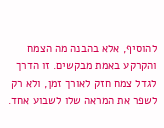להוסיף, אלא בהבנה מה הצמח והקרקע באמת מבקשים. זו הדרך לגדל צמח חזק לאורך זמן, ולא רק לשפר את המראה שלו לשבוע אחד.